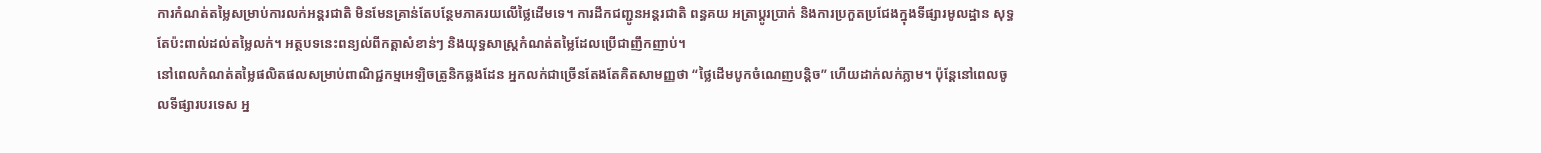ការកំណត់តម្លៃសម្រាប់ការលក់អន្តរជាតិ មិនមែនគ្រាន់តែបន្ថែមភាគរយលើថ្លៃដើមទេ។ ការដឹកជញ្ជូនអន្តរជាតិ ពន្ធគយ អត្រាប្តូរប្រាក់ និងការប្រកួតប្រជែងក្នុងទីផ្សារមូលដ្ឋាន សុទ្ធតែប៉ះពាល់ដល់តម្លៃលក់។ អត្ថបទនេះពន្យល់ពីកត្តាសំខាន់ៗ និងយុទ្ធសាស្ត្រកំណត់តម្លៃដែលប្រើជាញឹកញាប់។
នៅពេលកំណត់តម្លៃផលិតផលសម្រាប់ពាណិជ្ជកម្មអេឡិចត្រូនិកឆ្លងដែន អ្នកលក់ជាច្រើនតែងតែគិតសាមញ្ញថា “ថ្លៃដើមបូកចំណេញបន្តិច” ហើយដាក់លក់ភ្លាម។ ប៉ុន្តែនៅពេលចូលទីផ្សារបរទេស អ្ន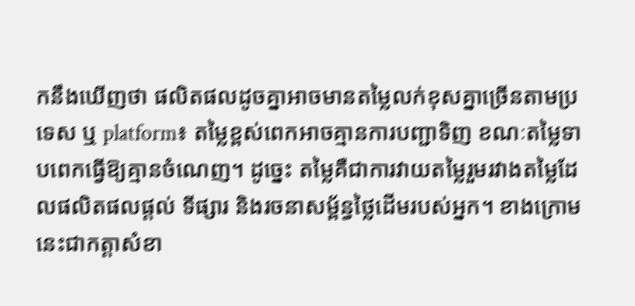កនឹងឃើញថា ផលិតផលដូចគ្នាអាចមានតម្លៃលក់ខុសគ្នាច្រើនតាមប្រទេស ឬ platform៖ តម្លៃខ្ពស់ពេកអាចគ្មានការបញ្ជាទិញ ខណៈតម្លៃទាបពេកធ្វើឱ្យគ្មានចំណេញ។ ដូច្នេះ តម្លៃគឺជាការវាយតម្លៃរួមរវាងតម្លៃដែលផលិតផលផ្តល់ ទីផ្សារ និងរចនាសម្ព័ន្ធថ្លៃដើមរបស់អ្នក។ ខាងក្រោមនេះជាកត្តាសំខា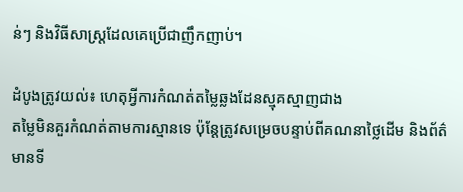ន់ៗ និងវិធីសាស្ត្រដែលគេប្រើជាញឹកញាប់។

ដំបូងត្រូវយល់៖ ហេតុអ្វីការកំណត់តម្លៃឆ្លងដែនស្មុគស្មាញជាង
តម្លៃមិនគួរកំណត់តាមការស្មានទេ ប៉ុន្តែត្រូវសម្រេចបន្ទាប់ពីគណនាថ្លៃដើម និងព័ត៌មានទី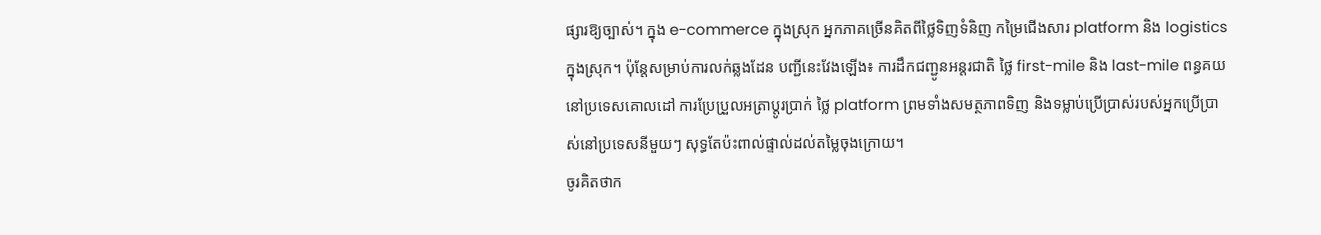ផ្សារឱ្យច្បាស់។ ក្នុង e-commerce ក្នុងស្រុក អ្នកភាគច្រើនគិតពីថ្លៃទិញទំនិញ កម្រៃជើងសារ platform និង logistics ក្នុងស្រុក។ ប៉ុន្តែសម្រាប់ការលក់ឆ្លងដែន បញ្ជីនេះវែងឡើង៖ ការដឹកជញ្ជូនអន្តរជាតិ ថ្លៃ first-mile និង last-mile ពន្ធគយនៅប្រទេសគោលដៅ ការប្រែប្រួលអត្រាប្តូរប្រាក់ ថ្លៃ platform ព្រមទាំងសមត្ថភាពទិញ និងទម្លាប់ប្រើប្រាស់របស់អ្នកប្រើប្រាស់នៅប្រទេសនីមួយៗ សុទ្ធតែប៉ះពាល់ផ្ទាល់ដល់តម្លៃចុងក្រោយ។
ចូរគិតថាក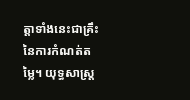ត្តាទាំងនេះជាគ្រឹះនៃការកំណត់តម្លៃ។ យុទ្ធសាស្ត្រ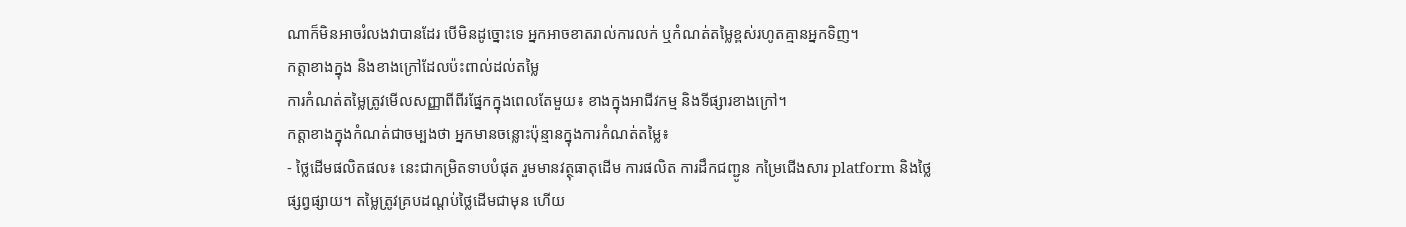ណាក៏មិនអាចរំលងវាបានដែរ បើមិនដូច្នោះទេ អ្នកអាចខាតរាល់ការលក់ ឬកំណត់តម្លៃខ្ពស់រហូតគ្មានអ្នកទិញ។
កត្តាខាងក្នុង និងខាងក្រៅដែលប៉ះពាល់ដល់តម្លៃ
ការកំណត់តម្លៃត្រូវមើលសញ្ញាពីពីរផ្នែកក្នុងពេលតែមួយ៖ ខាងក្នុងអាជីវកម្ម និងទីផ្សារខាងក្រៅ។
កត្តាខាងក្នុងកំណត់ជាចម្បងថា អ្នកមានចន្លោះប៉ុន្មានក្នុងការកំណត់តម្លៃ៖
- ថ្លៃដើមផលិតផល៖ នេះជាកម្រិតទាបបំផុត រួមមានវត្ថុធាតុដើម ការផលិត ការដឹកជញ្ជូន កម្រៃជើងសារ platform និងថ្លៃផ្សព្វផ្សាយ។ តម្លៃត្រូវគ្របដណ្តប់ថ្លៃដើមជាមុន ហើយ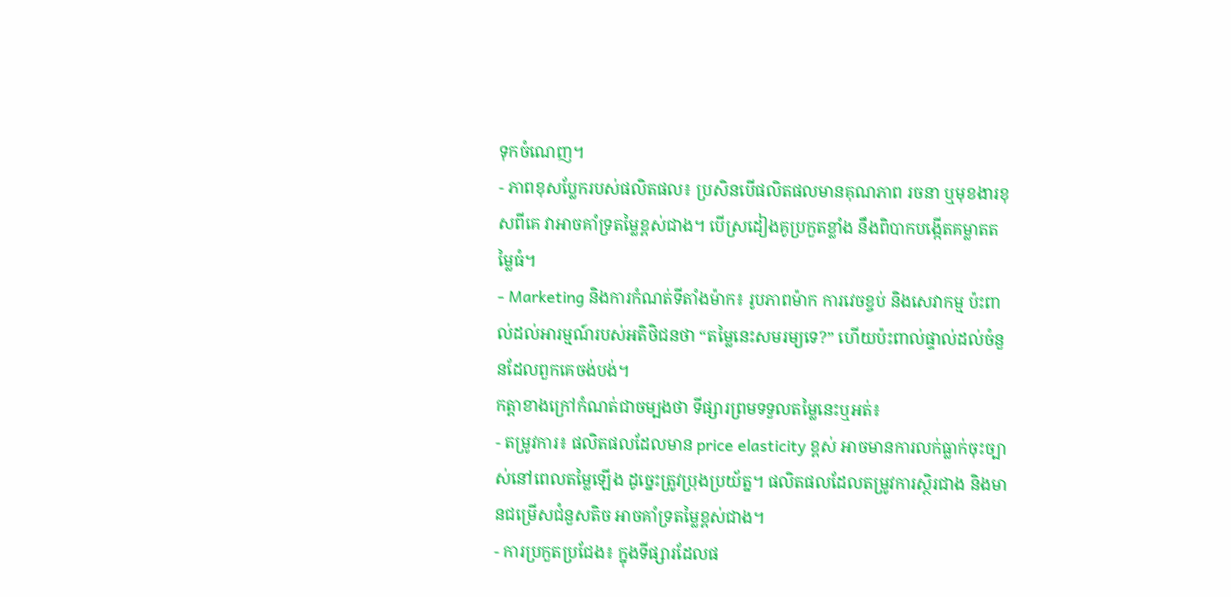ទុកចំណេញ។
- ភាពខុសប្លែករបស់ផលិតផល៖ ប្រសិនបើផលិតផលមានគុណភាព រចនា ឬមុខងារខុសពីគេ វាអាចគាំទ្រតម្លៃខ្ពស់ជាង។ បើស្រដៀងគូប្រកួតខ្លាំង នឹងពិបាកបង្កើតគម្លាតតម្លៃធំ។
- Marketing និងការកំណត់ទីតាំងម៉ាក៖ រូបភាពម៉ាក ការវេចខ្ចប់ និងសេវាកម្ម ប៉ះពាល់ដល់អារម្មណ៍របស់អតិថិជនថា “តម្លៃនេះសមរម្យទេ?” ហើយប៉ះពាល់ផ្ទាល់ដល់ចំនួនដែលពួកគេចង់បង់។
កត្តាខាងក្រៅកំណត់ជាចម្បងថា ទីផ្សារព្រមទទួលតម្លៃនេះឬអត់៖
- តម្រូវការ៖ ផលិតផលដែលមាន price elasticity ខ្ពស់ អាចមានការលក់ធ្លាក់ចុះច្បាស់នៅពេលតម្លៃឡើង ដូច្នេះត្រូវប្រុងប្រយ័ត្ន។ ផលិតផលដែលតម្រូវការស្ថិរជាង និងមានជម្រើសជំនួសតិច អាចគាំទ្រតម្លៃខ្ពស់ជាង។
- ការប្រកួតប្រជែង៖ ក្នុងទីផ្សារដែលផ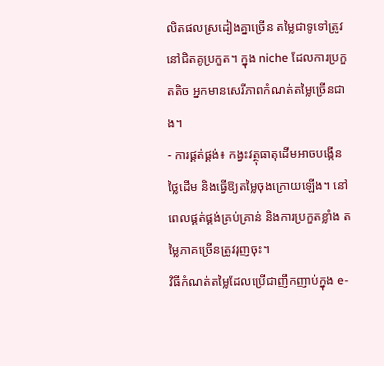លិតផលស្រដៀងគ្នាច្រើន តម្លៃជាទូទៅត្រូវនៅជិតគូប្រកួត។ ក្នុង niche ដែលការប្រកួតតិច អ្នកមានសេរីភាពកំណត់តម្លៃច្រើនជាង។
- ការផ្គត់ផ្គង់៖ កង្វះវត្ថុធាតុដើមអាចបង្កើនថ្លៃដើម និងធ្វើឱ្យតម្លៃចុងក្រោយឡើង។ នៅពេលផ្គត់ផ្គង់គ្រប់គ្រាន់ និងការប្រកួតខ្លាំង តម្លៃភាគច្រើនត្រូវរុញចុះ។
វិធីកំណត់តម្លៃដែលប្រើជាញឹកញាប់ក្នុង e-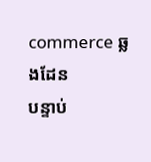commerce ឆ្លងដែន
បន្ទាប់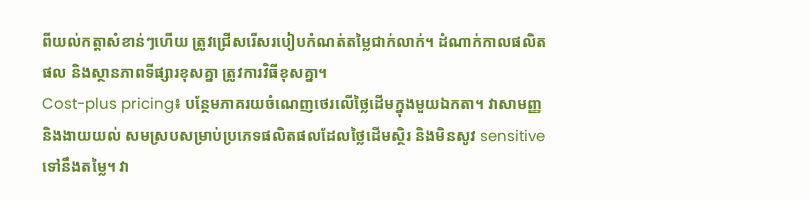ពីយល់កត្តាសំខាន់ៗហើយ ត្រូវជ្រើសរើសរបៀបកំណត់តម្លៃជាក់លាក់។ ដំណាក់កាលផលិតផល និងស្ថានភាពទីផ្សារខុសគ្នា ត្រូវការវិធីខុសគ្នា។
Cost-plus pricing៖ បន្ថែមភាគរយចំណេញថេរលើថ្លៃដើមក្នុងមួយឯកតា។ វាសាមញ្ញ និងងាយយល់ សមស្របសម្រាប់ប្រភេទផលិតផលដែលថ្លៃដើមស្ថិរ និងមិនសូវ sensitive ទៅនឹងតម្លៃ។ វា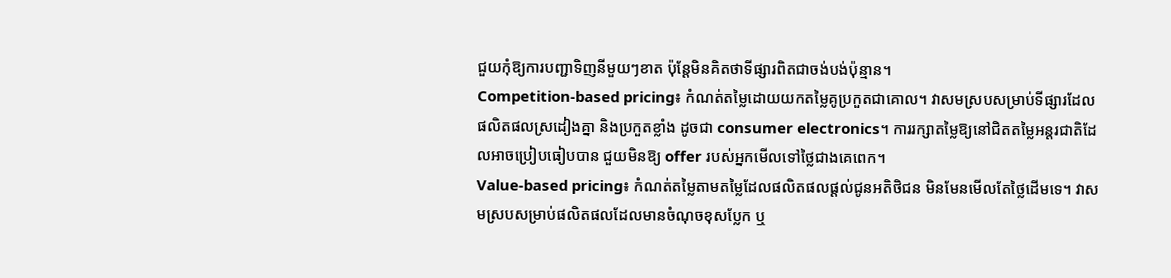ជួយកុំឱ្យការបញ្ជាទិញនីមួយៗខាត ប៉ុន្តែមិនគិតថាទីផ្សារពិតជាចង់បង់ប៉ុន្មាន។
Competition-based pricing៖ កំណត់តម្លៃដោយយកតម្លៃគូប្រកួតជាគោល។ វាសមស្របសម្រាប់ទីផ្សារដែលផលិតផលស្រដៀងគ្នា និងប្រកួតខ្លាំង ដូចជា consumer electronics។ ការរក្សាតម្លៃឱ្យនៅជិតតម្លៃអន្តរជាតិដែលអាចប្រៀបធៀបបាន ជួយមិនឱ្យ offer របស់អ្នកមើលទៅថ្លៃជាងគេពេក។
Value-based pricing៖ កំណត់តម្លៃតាមតម្លៃដែលផលិតផលផ្តល់ជូនអតិថិជន មិនមែនមើលតែថ្លៃដើមទេ។ វាសមស្របសម្រាប់ផលិតផលដែលមានចំណុចខុសប្លែក ឬ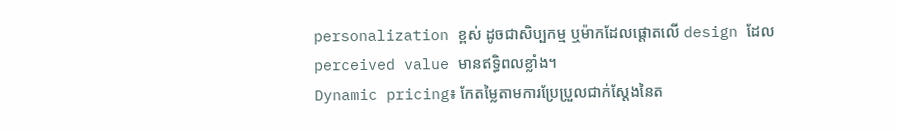personalization ខ្ពស់ ដូចជាសិប្បកម្ម ឬម៉ាកដែលផ្តោតលើ design ដែល perceived value មានឥទ្ធិពលខ្លាំង។
Dynamic pricing៖ កែតម្លៃតាមការប្រែប្រួលជាក់ស្តែងនៃត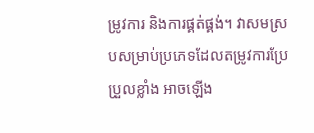ម្រូវការ និងការផ្គត់ផ្គង់។ វាសមស្របសម្រាប់ប្រភេទដែលតម្រូវការប្រែប្រួលខ្លាំង អាចឡើង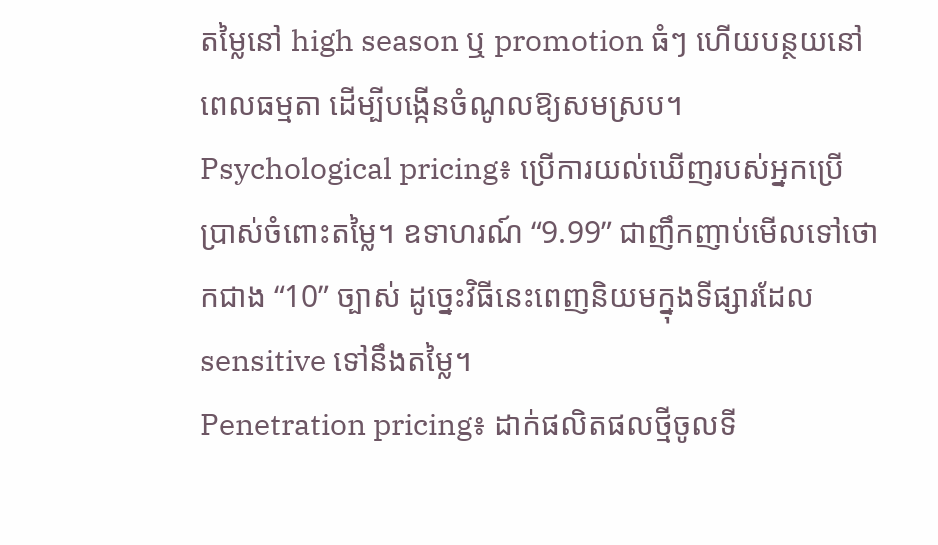តម្លៃនៅ high season ឬ promotion ធំៗ ហើយបន្ថយនៅពេលធម្មតា ដើម្បីបង្កើនចំណូលឱ្យសមស្រប។
Psychological pricing៖ ប្រើការយល់ឃើញរបស់អ្នកប្រើប្រាស់ចំពោះតម្លៃ។ ឧទាហរណ៍ “9.99” ជាញឹកញាប់មើលទៅថោកជាង “10” ច្បាស់ ដូច្នេះវិធីនេះពេញនិយមក្នុងទីផ្សារដែល sensitive ទៅនឹងតម្លៃ។
Penetration pricing៖ ដាក់ផលិតផលថ្មីចូលទី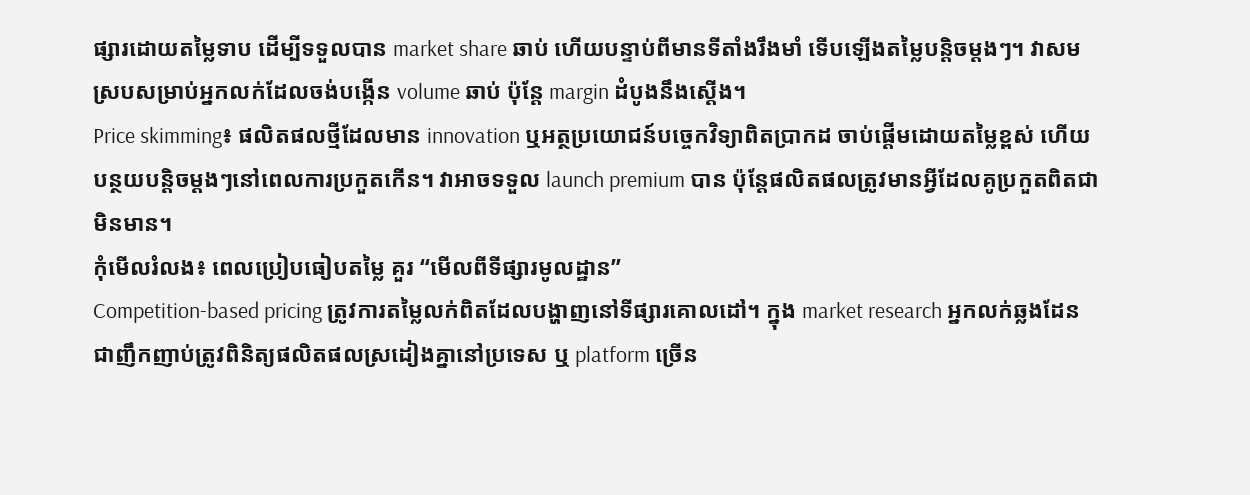ផ្សារដោយតម្លៃទាប ដើម្បីទទួលបាន market share ឆាប់ ហើយបន្ទាប់ពីមានទីតាំងរឹងមាំ ទើបឡើងតម្លៃបន្តិចម្តងៗ។ វាសមស្របសម្រាប់អ្នកលក់ដែលចង់បង្កើន volume ឆាប់ ប៉ុន្តែ margin ដំបូងនឹងស្តើង។
Price skimming៖ ផលិតផលថ្មីដែលមាន innovation ឬអត្ថប្រយោជន៍បច្ចេកវិទ្យាពិតប្រាកដ ចាប់ផ្តើមដោយតម្លៃខ្ពស់ ហើយបន្ថយបន្តិចម្តងៗនៅពេលការប្រកួតកើន។ វាអាចទទួល launch premium បាន ប៉ុន្តែផលិតផលត្រូវមានអ្វីដែលគូប្រកួតពិតជាមិនមាន។
កុំមើលរំលង៖ ពេលប្រៀបធៀបតម្លៃ គួរ “មើលពីទីផ្សារមូលដ្ឋាន”
Competition-based pricing ត្រូវការតម្លៃលក់ពិតដែលបង្ហាញនៅទីផ្សារគោលដៅ។ ក្នុង market research អ្នកលក់ឆ្លងដែនជាញឹកញាប់ត្រូវពិនិត្យផលិតផលស្រដៀងគ្នានៅប្រទេស ឬ platform ច្រើន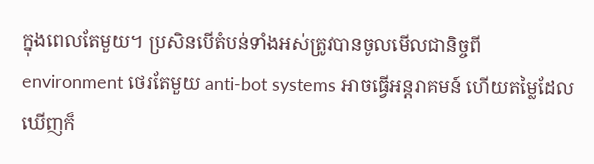ក្នុងពេលតែមួយ។ ប្រសិនបើតំបន់ទាំងអស់ត្រូវបានចូលមើលជានិច្ចពី environment ថេរតែមួយ anti-bot systems អាចធ្វើអន្តរាគមន៍ ហើយតម្លៃដែលឃើញក៏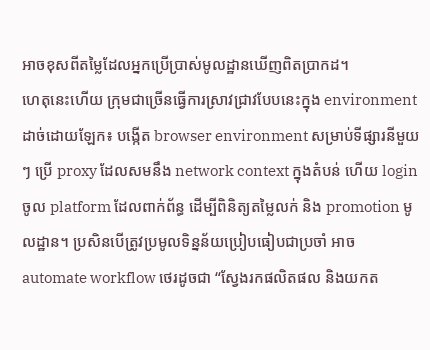អាចខុសពីតម្លៃដែលអ្នកប្រើប្រាស់មូលដ្ឋានឃើញពិតប្រាកដ។
ហេតុនេះហើយ ក្រុមជាច្រើនធ្វើការស្រាវជ្រាវបែបនេះក្នុង environment ដាច់ដោយឡែក៖ បង្កើត browser environment សម្រាប់ទីផ្សារនីមួយៗ ប្រើ proxy ដែលសមនឹង network context ក្នុងតំបន់ ហើយ login ចូល platform ដែលពាក់ព័ន្ធ ដើម្បីពិនិត្យតម្លៃលក់ និង promotion មូលដ្ឋាន។ ប្រសិនបើត្រូវប្រមូលទិន្នន័យប្រៀបធៀបជាប្រចាំ អាច automate workflow ថេរដូចជា “ស្វែងរកផលិតផល និងយកត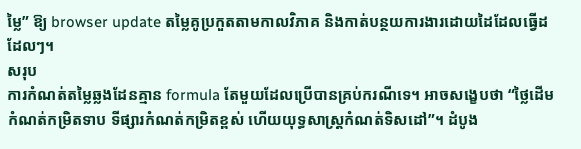ម្លៃ” ឱ្យ browser update តម្លៃគូប្រកួតតាមកាលវិភាគ និងកាត់បន្ថយការងារដោយដៃដែលធ្វើដដែលៗ។
សរុប
ការកំណត់តម្លៃឆ្លងដែនគ្មាន formula តែមួយដែលប្រើបានគ្រប់ករណីទេ។ អាចសង្ខេបថា “ថ្លៃដើមកំណត់កម្រិតទាប ទីផ្សារកំណត់កម្រិតខ្ពស់ ហើយយុទ្ធសាស្ត្រកំណត់ទិសដៅ”។ ដំបូង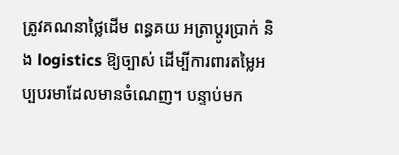ត្រូវគណនាថ្លៃដើម ពន្ធគយ អត្រាប្តូរប្រាក់ និង logistics ឱ្យច្បាស់ ដើម្បីការពារតម្លៃអប្បបរមាដែលមានចំណេញ។ បន្ទាប់មក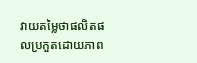វាយតម្លៃថាផលិតផលប្រកួតដោយភាព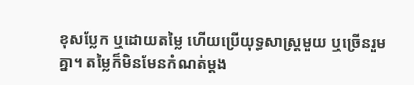ខុសប្លែក ឬដោយតម្លៃ ហើយប្រើយុទ្ធសាស្ត្រមួយ ឬច្រើនរួមគ្នា។ តម្លៃក៏មិនមែនកំណត់ម្តង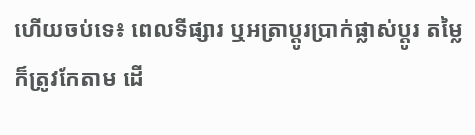ហើយចប់ទេ៖ ពេលទីផ្សារ ឬអត្រាប្តូរប្រាក់ផ្លាស់ប្តូរ តម្លៃក៏ត្រូវកែតាម ដើ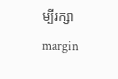ម្បីរក្សា margin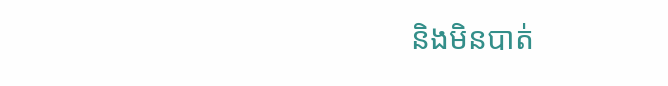និងមិនបាត់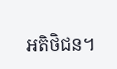អតិថិជន។